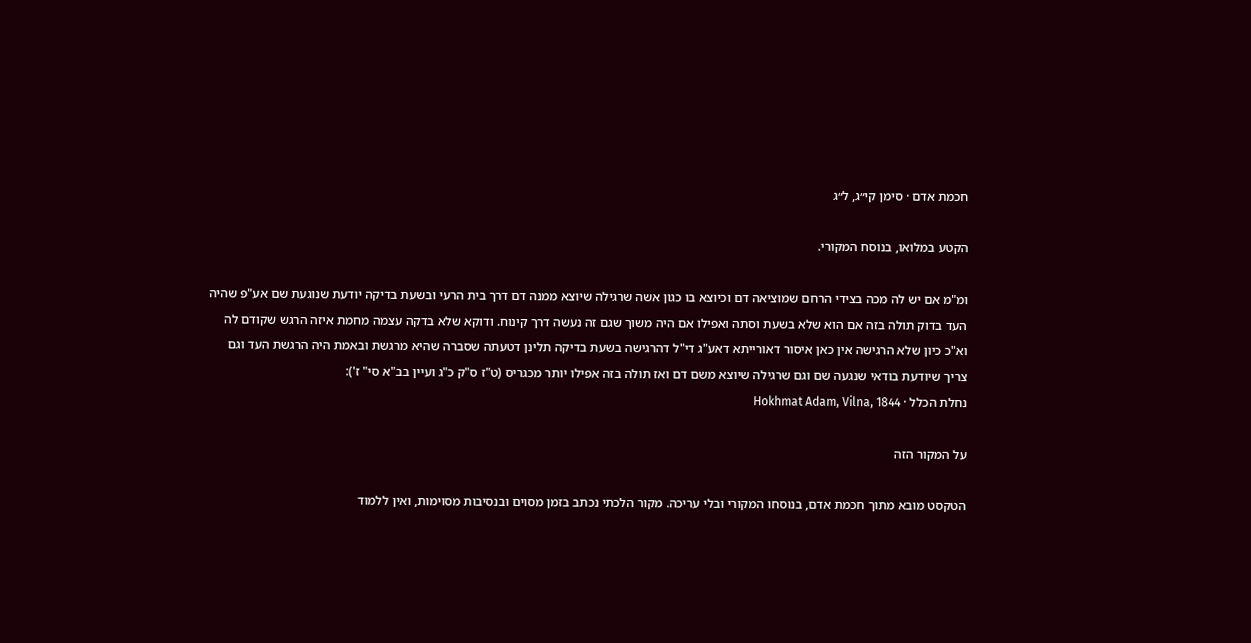חכמת אדם · סימן קי״ג, ל״ג

הקטע במלואו, בנוסח המקורי.

ומ"מ אם יש לה מכה בצידי הרחם שמוציאה דם וכיוצא בו כגון אשה שרגילה שיוצא ממנה דם דרך בית הרעי ובשעת בדיקה יודעת שנוגעת שם אע"פ שהיה העד בדוק תולה בזה אם הוא שלא בשעת וסתה ואפילו אם היה משוך שגם זה נעשה דרך קינוח. ודוקא שלא בדקה עצמה מחמת איזה הרגש שקודם לה וא"כ כיון שלא הרגישה אין כאן איסור דאורייתא דאע"ג די"ל דהרגישה בשעת בדיקה תלינן דטעתה שסברה שהיא מרגשת ובאמת היה הרגשת העד וגם צריך שיודעת בודאי שנגעה שם וגם שרגילה שיוצא משם דם ואז תולה בזה אפילו יותר מכגריס (ט"ז ס"ק כ"ג ועיין בב"א סי" ז'):
נחלת הכלל · Hokhmat Adam, Vilna, 1844

על המקור הזה

הטקסט מובא מתוך חכמת אדם, בנוסחו המקורי ובלי עריכה. מקור הלכתי נכתב בזמן מסוים ובנסיבות מסוימות, ואין ללמוד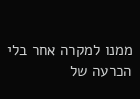ממנו למקרה אחר בלי הכרעה של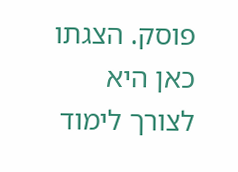פוסק. הצגתו כאן היא לצורך לימוד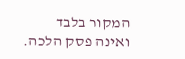המקור בלבד ואינה פסק הלכה.